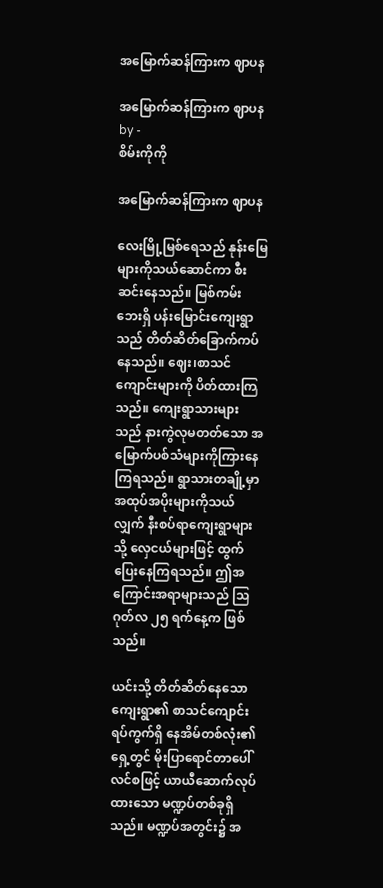အမြောက်ဆန်ကြားက ဈာပန

အမြောက်ဆန်ကြားက ဈာပန
by -
စိမ်းကိုကို

အမြောက်ဆန်ကြားက ဈာပန

လေးမြို့မြစ်ရေသည် နုန်းမြေများကိုသယ်ဆောင်ကာ စီးဆင်းနေသည်။ မြစ်ကမ်းဘေးရှိ ပန်းမြောင်းကျေးရွာသည် တိတ်ဆိတ်ခြောက်ကပ်နေသည်။ ဈေး၊စာသင်ကျောင်းများကို ပိတ်ထားကြသည်။ ကျေးရွာသားများသည် နားကွဲလုမတတ်သော အမြောက်ပစ်သံများကိုကြားနေကြရသည်။ ရွာသားတချို့မှာ အထုပ်အပိုးများကိုသယ်လျှက် နီးစပ်ရာကျေးရွာများသို့ လှေငယ်များဖြင့် ထွက်ပြေးနေကြရသည်။ ဤအကြောင်းအရာများသည် သြဂုတ်လ ၂၅ ရက်နေ့က ဖြစ်သည်။

ယင်းသို့ တိတ်ဆိတ်နေသော ကျေးရွာ၏ စာသင်ကျောင်းရပ်ကွက်ရှိ နေအိမ်တစ်လုံး၏ရှေ့တွင် မိုးပြာရောင်တာပေါ်လင်စဖြင့် ယာယီဆောက်လုပ်ထားသော မဏ္ဍပ်တစ်ခုရှိသည်။ မဏ္ဍပ်အတွင်း၌ အ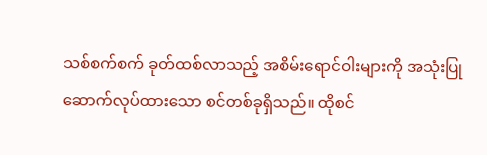သစ်စက်စက် ခုတ်ထစ်လာသည့် အစိမ်းရောင်ဝါးများကို အသုံးပြုဆောက်လုပ်ထားသော စင်တစ်ခုရှိသည်။ ထိုစင်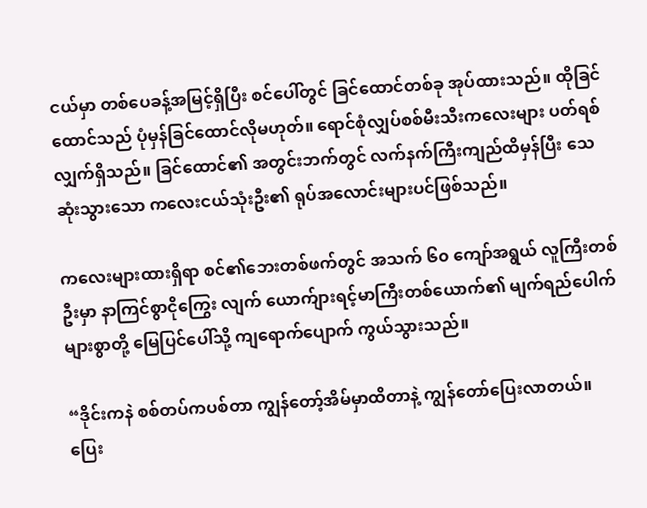ငယ်မှာ တစ်ပေခန့်အမြင့်ရှိပြီး စင်ပေါ်တွင် ခြင်ထောင်တစ်ခု အုပ်ထားသည်။ ထိုခြင်ထောင်သည် ပုံမှန်ခြင်ထောင်လိုမဟုတ်။ ရောင်စုံလျှပ်စစ်မီးသီးကလေးများ ပတ်ရစ်လျှက်ရှိသည်။ ခြင်ထောင်၏ အတွင်းဘက်တွင် လက်နက်ကြီးကျည်ထိမှန်ပြီး သေဆုံးသွားသော ကလေးငယ်သုံးဦး၏ ရုပ်အလောင်းများပင်ဖြစ်သည်။

ကလေးများထားရှိရာ စင်၏ဘေးတစ်ဖက်တွင် အသက် ၆၀ ကျော်အရွယ် လူကြီးတစ်ဦးမှာ နာကြင်စွာငိုကြွေး လျက် ယောက်ျားရင့်မာကြီးတစ်ယောက်၏ မျက်ရည်ပေါက်များစွာတို့ မြေပြင်ပေါ်သို့ ကျရောက်ပျောက် ကွယ်သွားသည်။

“ဒိုင်းကနဲ စစ်တပ်ကပစ်တာ ကျွန်တော့်အိမ်မှာထိတာနဲ့ ကျွန်တော်ပြေးလာတယ်။ ပြေး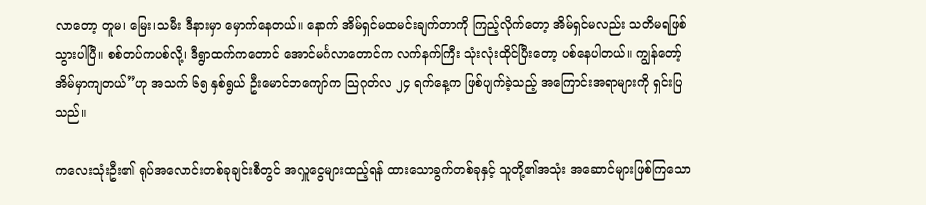လာတော့ တူမ၊ မြေး၊သမီး ဒီနားမှာ မှောက်နေတယ်။ နောက် အိမ်ရှင်မထမင်းချက်တာကို ကြည့်လိုက်တော့ အိမ်ရှင်မလည်း သတိမရဖြစ်သွားပါပြီ။ စစ်တပ်ကပစ်လို့၊ ဒီရွာထက်ကတောင် အောင်မင်္ဂလာတောင်က လက်နက်ကြီး သုံးလုံးထိုင်ပြီးတော့ ပစ်နေပါတယ်။ ကျွန်တော့်အိမ်မှာကျတယ်”ဟု အသက် ၆၅ နှစ်ရွယ် ဦးမောင်ဘကျော်က သြဂုတ်လ ၂၄ ရက်နေ့က ဖြစ်ပျက်ခဲ့သည့် အကြောင်းအရာများကို ရှင်းပြသည်။

ကလေးသုံးဦး၏ ရုပ်အလောင်းတစ်ခုချင်းစီတွင် အလှူငွေများထည့်ရန် ထားသောခွက်တစ်ခုနှင့် သူတို့၏အသုံး အဆောင်များဖြစ်ကြသော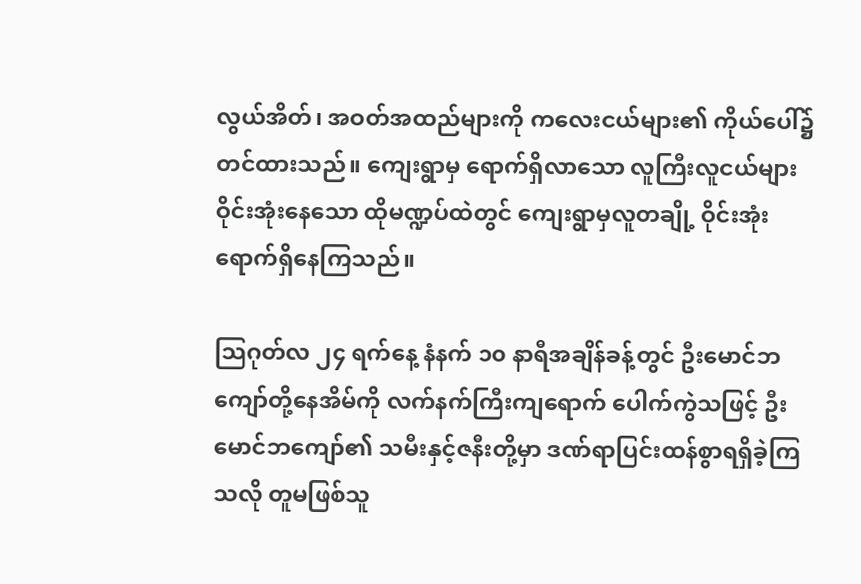လွယ်အိတ်၊ အဝတ်အထည်များကို ကလေးငယ်များ၏ ကိုယ်ပေါ်၌ တင်ထားသည်။ ကျေးရွာမှ ရောက်ရှိလာသော လူကြီးလူငယ်များ ဝိုင်းအုံးနေသော ထိုမဏ္ဍပ်ထဲတွင် ကျေးရွာမှလူတချို့ ဝိုင်းအုံးရောက်ရှိနေကြသည်။

သြဂုတ်လ ၂၄ ရက်နေ့ နံနက် ၁၀ နာရီအချိန်ခန့်တွင် ဦးမောင်ဘကျော်တို့နေအိမ်ကို လက်နက်ကြီးကျရောက် ပေါက်ကွဲသဖြင့် ဦးမောင်ဘကျော်၏ သမီးနှင့်ဇနီးတို့မှာ ဒဏ်ရာပြင်းထန်စွာရရှိခဲ့ကြသလို တူမဖြစ်သူ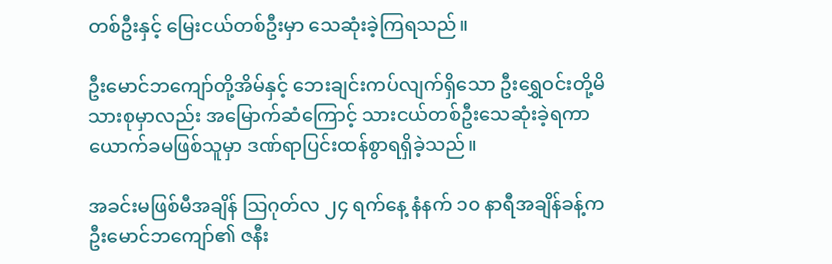တစ်ဦးနှင့် မြေးငယ်တစ်ဦးမှာ သေဆုံးခဲ့ကြရသည်။

ဦးမောင်ဘကျော်တို့အိမ်နှင့် ဘေးချင်းကပ်လျက်ရှိသော ဦးရွှေဝင်းတို့မိသားစုမှာလည်း အမြောက်ဆံကြောင့် သားငယ်တစ်ဦးသေဆုံးခဲ့ရကာ ယောက်ခမဖြစ်သူမှာ ဒဏ်ရာပြင်းထန်စွာရရှိခဲ့သည်။

အခင်းမဖြစ်မီအချိန် သြဂုတ်လ ၂၄ ရက်နေ့ နံနက် ၁၀ နာရီအချိန်ခန့်က ဦးမောင်ဘကျော်၏ ဇနီး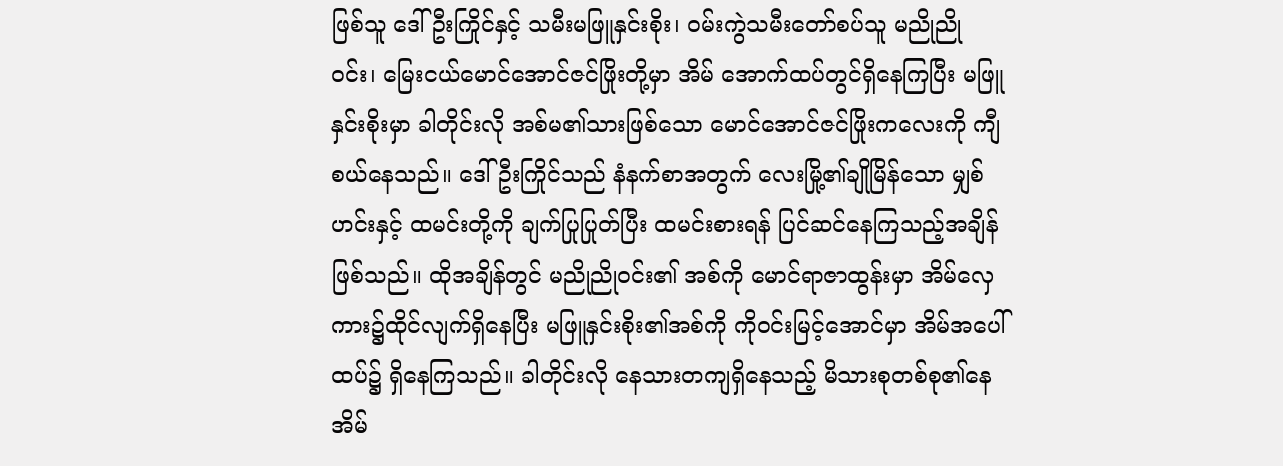ဖြစ်သူ ဒေါ်ဦးကြိုင်နှင့် သမီးမဖြူနှင်းစိုး၊ ဝမ်းကွဲသမီးတော်စပ်သူ မညိုညိုဝင်း၊ မြေးငယ်မောင်အောင်ဇင်ဖြိုးတို့မှာ အိမ် အောက်ထပ်တွင်ရှိနေကြပြီး မဖြူနှင်းစိုးမှာ ခါတိုင်းလို အစ်မ၏သားဖြစ်သော မောင်အောင်ဇင်ဖြိုးကလေးကို ကျီစယ်နေသည်။ ဒေါ်ဦးကြိုင်သည် နံနက်စာအတွက် လေးမြို့၏ချိုမြိန်သော မျှစ်ဟင်းနှင့် ထမင်းတို့ကို ချက်ပြုပြုတ်ပြီး ထမင်းစားရန် ပြင်ဆင်နေကြသည့်အချိန်ဖြစ်သည်။ ထိုအချိန်တွင် မညိုညိုဝင်း၏ အစ်ကို မောင်ရာဇာထွန်းမှာ အိမ်လှေကား၌ထိုင်လျက်ရှိနေပြီး မဖြူနှင်းစိုး၏အစ်ကို ကိုဝင်းမြင့်အောင်မှာ အိမ်အပေါ်ထပ်၌ ရှိနေကြသည်။ ခါတိုင်းလို နေသားတကျရှိနေသည့် မိသားစုတစ်စု၏နေအိမ်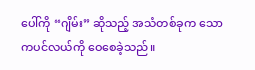ပေါ်ကို “ဂျိမ်း” ဆိုသည့် အသံတစ်ခုက သောကပင်လယ်ကို ဝေစေခဲ့သည်။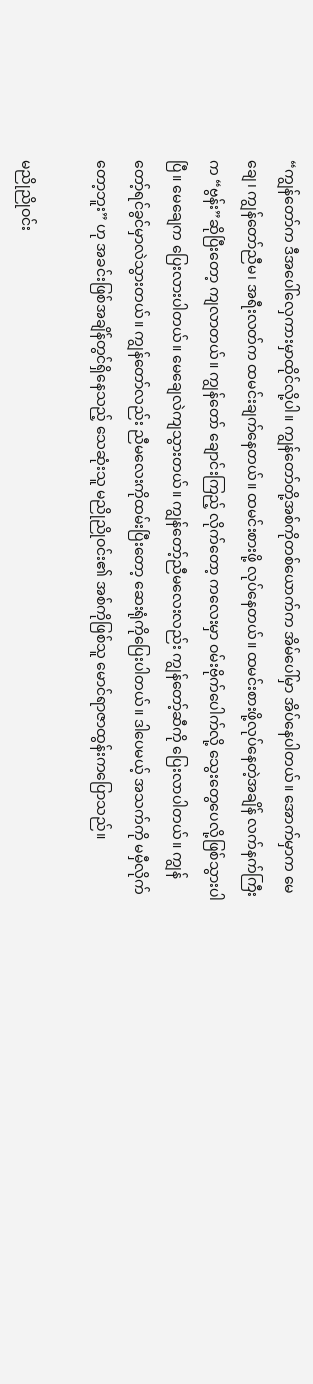“ကျွန်တော်က ဒီအပေါ်လှေကားမှာထိုင်လို့ပါ။ ကျွန်တော်တို့အစ်ကိုတစ်ယောက်က အိမ်ပေါ်မှာ အိပ်နေပါတယ်။ အောက်မှာက မေချေ၊ ကျွန်တော်ညီမ၊ အရီးလတ်က ထမင်းချက်နေတယ်။ ထမင်းစားဖို့ လုပ်နေတယ်။ ထမင်းစားဖို့လုပ်နေတဲ့အချိန် လက်နက်ကြီးက “ဗွန်း”ဆိုပြီးတော့ ကျလာတယ်။ ကျွန်တော် ချောင်းကြည့် လိုက်တော့ ကလေးမှာ ဝမ်းဗိုက်ပေါက်လို့ သွေးတွေပေလို့ဖြစ်သွားပါပြီ။ မေချေက ပြေးလားပါတယ်။ မေချေလဲကျသွားတယ်။ ကျွန်တော့်ညီမလေးလည်း ကျွန်တော့်ဆီကို ပြေးလာပါတယ်။ ကျွန်တော့်ရင်ခွင်မှာလဲသွားတယ်။ ကျွန်တော်လည်း ညီမလေးကိုထမ်းပြီးတော့ ဆေးရုံကိုပြေးပါတယ်။ ဒါပေမယ့် အသက်ကို မမှီလိုက်တော့ဘူး” ဟု အခင်းဖြစ်အချိန်တွင်ရှိနေသည့် သေဆုံးသူ မညိုညိုဝင်း၏ အစ်ကိုဖြစ်သူ မောင်ရာဇာထွန်းကပြောသည်။

မညိုညိုဝင်း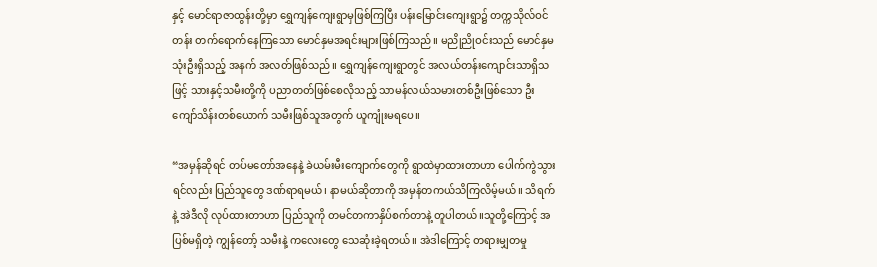နှင့် မောင်ရာဇာထွန်းတို့မှာ ရွှေကျန်ကျေးရွာမှဖြစ်ကြပြီး ပန်းမြောင်းကျေးရွာ၌ တက္ကသိုလ်ဝင်တန်း တက်ရောက်နေကြသော မောင်နှမအရင်းများဖြစ်ကြသည်။ မညိုညိုဝင်းသည် မောင်နှမသုံးဦးရှိသည့် အနက် အလတ်ဖြစ်သည်။ ရွှေကျန်ကျေးရွာတွင် အလယ်တန်းကျောင်းသာရှိသဖြင့် သားနှင့်သမီးတို့ကို ပညာတတ်ဖြစ်စေလိုသည့် သာမန်လယ်သမားတစ်ဦးဖြစ်သော ဦးကျော်သိန်းတစ်ယောက် သမီးဖြစ်သူအတွက် ယူကျုံးမရပေ။

“အမှန်ဆိုရင် တပ်မတော်အနေနဲ့ ခဲယမ်းမီးကျောက်တွေကို ရွာထဲမှာထားတာဟာ ပေါက်ကွဲသွားရင်လည်း ပြည်သူတွေ ဒဏ်ရာရမယ်၊ နာမယ်ဆိုတာကို အမှန်တကယ်သိကြလိမ့်မယ်။ သိရက်နဲ့ အဲဒီလို လုပ်ထားတာဟာ ပြည်သူကို တမင်တကာနှိပ်စက်တာနဲ့ တူပါတယ်။သူတို့ကြောင့် အပြစ်မရှိတဲ့ ကျွန်တော့် သမီးနဲ့ ကလေးတွေ သေဆုံးခဲ့ရတယ်။ အဲဒါကြောင့် တရားမျှတမှု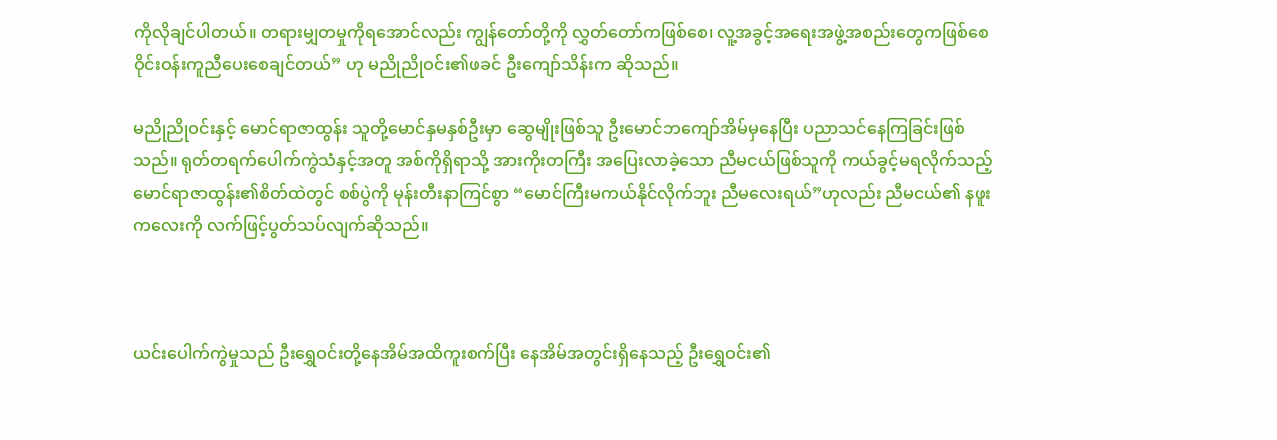ကိုလိုချင်ပါတယ်။ တရားမျှတမှုကိုရအောင်လည်း ကျွန်တော်တို့ကို လွှတ်တော်ကဖြစ်စေ၊ လူ့အခွင့်အရေးအဖွဲ့အစည်းတွေကဖြစ်စေ ဝိုင်းဝန်းကူညီပေးစေချင်တယ်” ဟု မညိုညိုဝင်း၏ဖခင် ဦးကျော်သိန်းက ဆိုသည်။

မညိုညိုဝင်းနှင့် မောင်ရာဇာထွန်း သူတို့မောင်နှမနှစ်ဦးမှာ ဆွေမျိုးဖြစ်သူ ဦးမောင်ဘကျော်အိမ်မှနေပြီး ပညာသင်နေကြခြင်းဖြစ်သည်။ ရုတ်တရက်ပေါက်ကွဲသံနှင့်အတူ အစ်ကိုရှိရာသို့ အားကိုးတကြီး အပြေးလာခဲ့သော ညီမငယ်ဖြစ်သူကို ကယ်ခွင့်မရလိုက်သည့် မောင်ရာဇာထွန်း၏စိတ်ထဲတွင် စစ်ပွဲကို မုန်းတီးနာကြင်စွာ “မောင်ကြီးမကယ်နိုင်လိုက်ဘူး ညီမလေးရယ်”ဟုလည်း ညီမငယ်၏ နဖူးကလေးကို လက်ဖြင့်ပွတ်သပ်လျက်ဆိုသည်။



ယင်းပေါက်ကွဲမှုသည် ဦးရွှေဝင်းတို့နေအိမ်အထိကူးစက်ပြီး နေအိမ်အတွင်းရှိနေသည့် ဦးရွှေဝင်း၏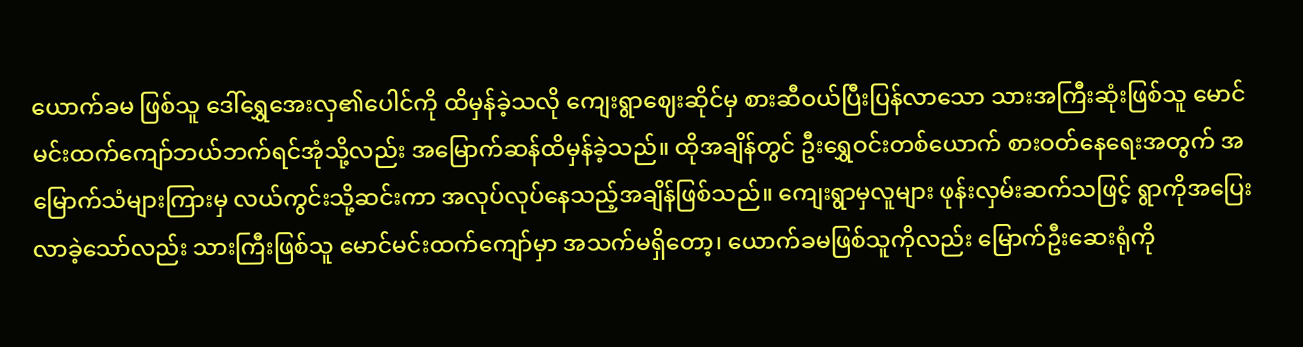ယောက်ခမ ဖြစ်သူ ဒေါ်ရွှေအေးလှ၏ပေါင်ကို ထိမှန်ခဲ့သလို ကျေးရွာဈေးဆိုင်မှ စားဆီဝယ်ပြီးပြန်လာသော သားအကြီးဆုံးဖြစ်သူ မောင်မင်းထက်ကျော်ဘယ်ဘက်ရင်အုံသို့လည်း အမြောက်ဆန်ထိမှန်ခဲ့သည်။ ထိုအချိန်တွင် ဦးရွှေဝင်းတစ်ယောက် စားဝတ်နေရေးအတွက် အမြောက်သံများကြားမှ လယ်ကွင်းသို့ဆင်းကာ အလုပ်လုပ်နေသည့်အချိန်ဖြစ်သည်။ ကျေးရွာမှလူများ ဖုန်းလှမ်းဆက်သဖြင့် ရွာကိုအပြေးလာခဲ့သော်လည်း သားကြီးဖြစ်သူ မောင်မင်းထက်ကျော်မှာ အသက်မရှိတော့၊ ယောက်ခမဖြစ်သူကိုလည်း မြောက်ဦးဆေးရုံကို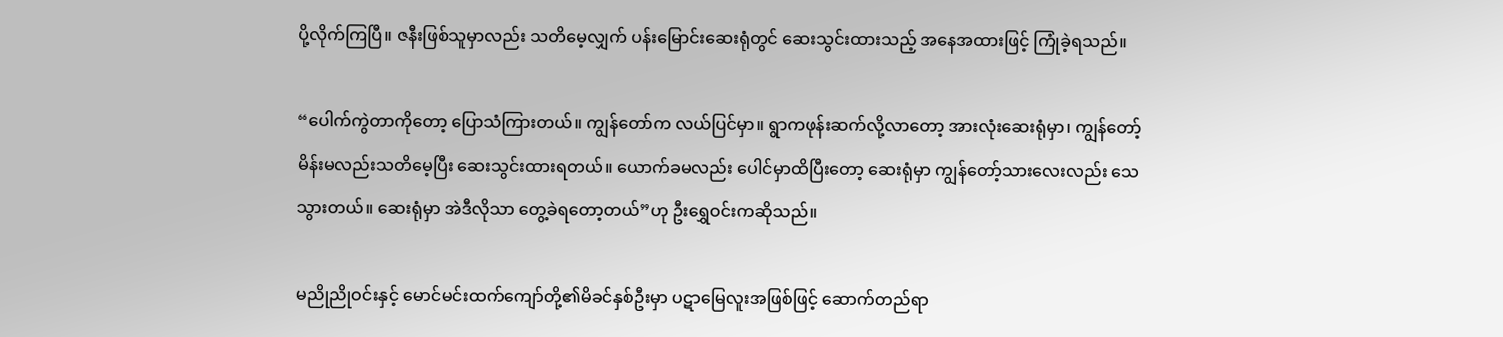ပို့လိုက်ကြပြီ။ ဇနီးဖြစ်သူမှာလည်း သတိမေ့လျှက် ပန်းမြောင်းဆေးရုံတွင် ဆေးသွင်းထားသည့် အနေအထားဖြင့် ကြုံခဲ့ရသည်။

“ပေါက်ကွဲတာကိုတော့ ပြောသံကြားတယ်။ ကျွန်တော်က လယ်ပြင်မှာ။ ရွာကဖုန်းဆက်လို့လာတော့ အားလုံးဆေးရုံမှာ၊ ကျွန်တော့်မိန်းမလည်းသတိမေ့ပြီး ဆေးသွင်းထားရတယ်။ ယောက်ခမလည်း ပေါင်မှာထိပြီးတော့ ဆေးရုံမှာ ကျွန်တော့်သားလေးလည်း သေသွားတယ်။ ဆေးရုံမှာ အဲဒီလိုသာ တွေ့ခဲရတော့တယ်”ဟု ဦးရွှေဝင်းကဆိုသည်။

မညိုညိုဝင်းနှင့် မောင်မင်းထက်ကျော်တို့၏မိခင်နှစ်ဦးမှာ ပဋာမြေလူးအဖြစ်ဖြင့် ဆောက်တည်ရာ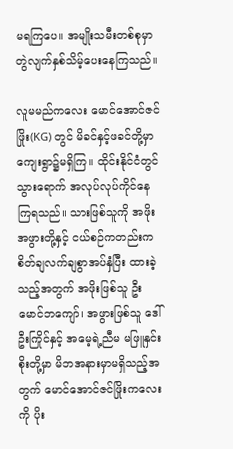မရကြပေ။ အမျိုးသမီးတစ်စုမှာ တွဲလျက်နှစ်သိမ့်ပေးနေကြသည်။

လူမမည်ကလေး မောင်အောင်ဇင်ဖြိုး(KG) တွင် မိခင်နှင့်ဖခင်တို့မှာ ကျေးရွာ၌မရှိကြ။ ထိုင်းနိုင်ငံတွင် သွားရောက် အလုပ်လုပ်ကိုင်နေကြရသည်။ သားဖြစ်သူကို အဖိုးအဖွားတို့နှင့် ငယ်စဉ်ကတည်းက စိတ်ချလက်ချစွာအပ်နှံပြီး ထားခဲ့သည့်အတွက် အဖိုးဖြစ်သူ ဦးမောင်ဘကျော်၊ အဖွားဖြစ်သူ ဒေါ်ဦးကြိုင်နှင့် အမေ့ရဲ့ညီမ မဖြူနှင်းစိုးတို့မှာ မိဘအနားမှာမရှိသည့်အတွက် မောင်အောင်ဇင်ဖြိုးကလေးကို ပိုး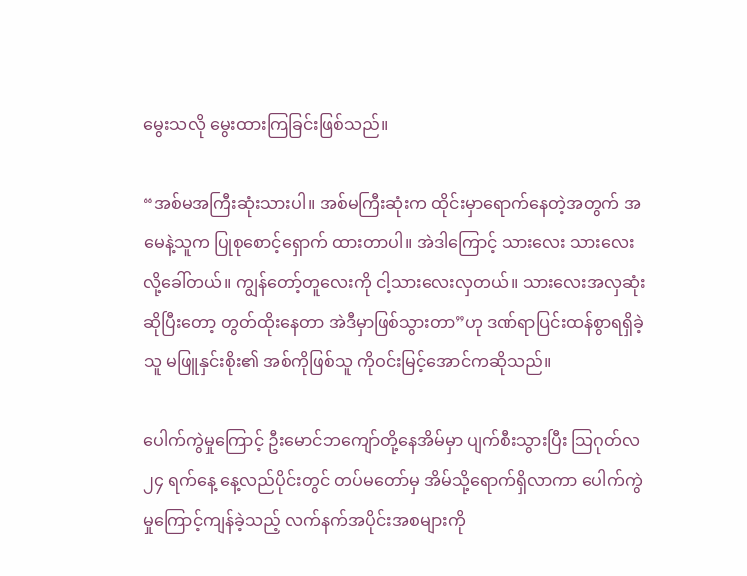မွေးသလို မွေးထားကြခြင်းဖြစ်သည်။

“အစ်မအကြီးဆုံးသားပါ။ အစ်မကြီးဆုံးက ထိုင်းမှာရောက်နေတဲ့အတွက် အမေနဲ့သူက ပြုစုစောင့်ရှောက် ထားတာပါ။ အဲဒါကြောင့် သားလေး သားလေးလို့ခေါ်တယ်။ ကျွန်တော့်တူလေးကို ငါ့သားလေးလှတယ်။ သားလေးအလှဆုံးဆိုပြီးတော့ တွတ်ထိုးနေတာ အဲဒီမှာဖြစ်သွားတာ”ဟု ဒဏ်ရာပြင်းထန်စွာရရှိခဲ့သူ မဖြူနှင်းစိုး၏ အစ်ကိုဖြစ်သူ ကိုဝင်းမြင့်အောင်ကဆိုသည်။

ပေါက်ကွဲမှုကြောင့် ဦးမောင်ဘကျော်တို့နေအိမ်မှာ ပျက်စီးသွားပြီး သြဂုတ်လ ၂၄ ရက်နေ့ နေ့လည်ပိုင်းတွင် တပ်မတော်မှ အိမ်သို့ရောက်ရှိလာကာ ပေါက်ကွဲမှုကြောင့်ကျန်ခဲ့သည့် လက်နက်အပိုင်းအစများကို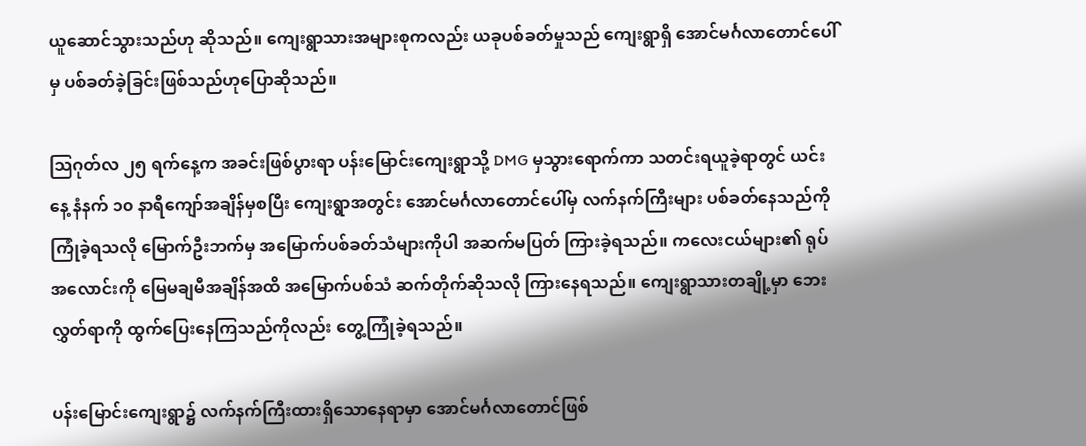ယူဆောင်သွားသည်ဟု ဆိုသည်။ ကျေးရွာသားအများစုကလည်း ယခုပစ်ခတ်မှုသည် ကျေးရွာရှိ အောင်မင်္ဂလာတောင်ပေါ်မှ ပစ်ခတ်ခဲ့ခြင်းဖြစ်သည်ဟုပြောဆိုသည်။

သြဂုတ်လ ၂၅ ရက်နေ့က အခင်းဖြစ်ပွားရာ ပန်းမြောင်းကျေးရွာသို့ DMG မှသွားရောက်ကာ သတင်းရယူခဲ့ရာတွင် ယင်းနေ့ နံနက် ၁၀ နာရီကျော်အချိန်မှစပြီး ကျေးရွာအတွင်း အောင်မင်္ဂလာတောင်ပေါ်မှ လက်နက်ကြီးများ ပစ်ခတ်နေသည်ကို ကြုံခဲ့ရသလို မြောက်ဦးဘက်မှ အမြောက်ပစ်ခတ်သံများကိုပါ အဆက်မပြတ် ကြားခဲ့ရသည်။ ကလေးငယ်များ၏ ရုပ်အလောင်းကို မြေမချမီအချိန်အထိ အမြောက်ပစ်သံ ဆက်တိုက်ဆိုသလို ကြားနေရသည်။ ကျေးရွာသားတချို့မှာ ဘေးလွှတ်ရာကို ထွက်ပြေးနေကြသည်ကိုလည်း တွေ့ကြုံခဲ့ရသည်။

ပန်းမြောင်းကျေးရွာ၌ လက်နက်ကြီးထားရှိသောနေရာမှာ အောင်မင်္ဂလာတောင်ဖြစ်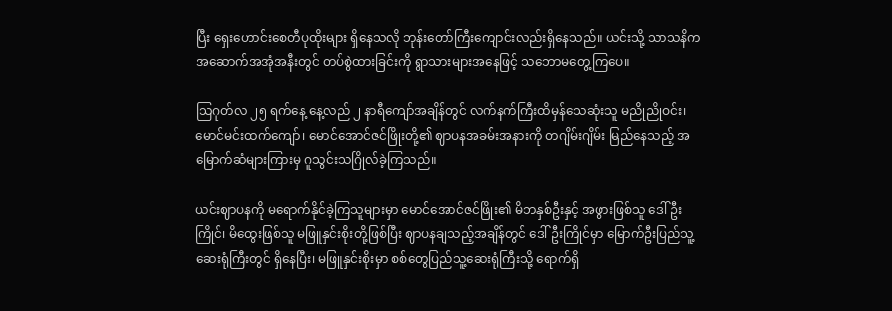ပြီး ရှေးဟောင်းစေတီပုထိုးများ ရှိနေသလို ဘုန်းတော်ကြီးကျောင်းလည်းရှိနေသည်။ ယင်းသို့ သာသနိက အဆောက်အအုံအနီးတွင် တပ်စွဲထားခြင်းကို ရွာသားများအနေဖြင့် သဘောမတွေ့ကြပေ။

သြဂုတ်လ ၂၅ ရက်နေ့ နေ့လည် ၂ နာရီကျော်အချိန်တွင် လက်နက်ကြီးထိမှန်သေဆုံးသူ မညိုညိုဝင်း၊ မောင်မင်းထက်ကျော်၊ မောင်အောင်ဇင်ဖြိုးတို့၏ ဈာပနအခမ်းအနားကို တဂျိမ်းဂျိမ်း မြည်နေသည့် အမြောက်ဆံများကြားမှ ဂူသွင်းသဂြိုလ်ခဲ့ကြသည်။

ယင်းဈာပနကို မရောက်နိုင်ခဲ့ကြသူများမှာ မောင်အောင်ဇင်ဖြိုး၏ မိဘနှစ်ဦးနှင့် အဖွားဖြစ်သူ ဒေါ်ဦးကြိုင်၊ မိထွေးဖြစ်သူ မဖြူနှင်းစိုးတို့ဖြစ်ပြီး ဈာပနချသည့်အချိန်တွင် ဒေါ်ဦးကြိုင်မှာ မြောက်ဦးပြည်သူ့ဆေးရုံကြီးတွင် ရှိနေပြီး၊ မဖြူနှင်းစိုးမှာ စစ်တွေပြည်သူ့ဆေးရုံကြီးသို့ ရောက်ရှိ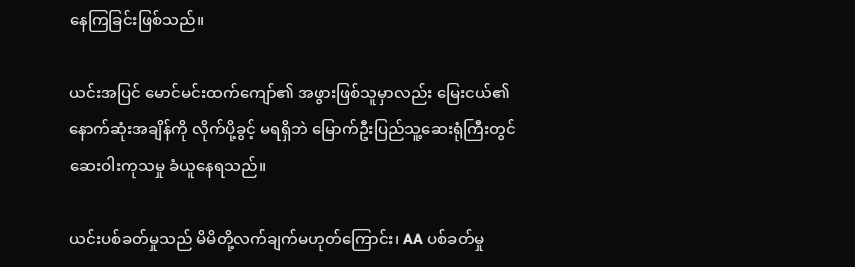နေကြခြင်းဖြစ်သည်။

ယင်းအပြင် မောင်မင်းထက်ကျော်၏ အဖွားဖြစ်သူမှာလည်း မြေးငယ်၏နောက်ဆုံးအချိန်ကို လိုက်ပို့ခွင့် မရရှိဘဲ မြောက်ဦးပြည်သူ့ဆေးရုံကြီးတွင် ဆေးဝါးကုသမှု ခံယူနေရသည်။

ယင်းပစ်ခတ်မှုသည် မိမိတို့လက်ချက်မဟုတ်ကြောင်း၊ AA ပစ်ခတ်မှု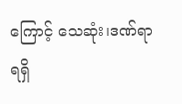ကြောင့် သေဆုံး၊ဒဏ်ရာရရှိ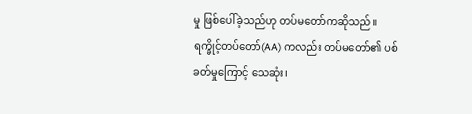မှု ဖြစ်ပေါ်ခဲ့သည်ဟု တပ်မတော်ကဆိုသည်။ ရက္ခိုင့်တပ်တော်(AA) ကလည်း တပ်မတော်၏ ပစ်ခတ်မှုကြောင့် သေဆုံး၊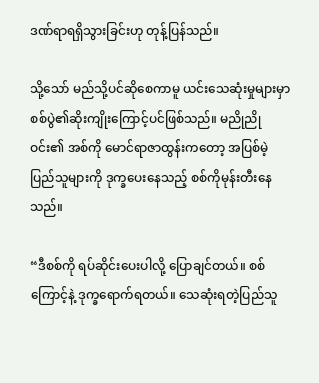ဒဏ်ရာရရှိသွားခြင်းဟု တုန့်ပြန်သည်။

သို့သော် မည်သို့ပင်ဆိုစေကာမူ ယင်းသေဆုံးမှုများမှာ စစ်ပွဲ၏ဆိုးကျိုးကြောင့်ပင်ဖြစ်သည်။ မညိုညိုဝင်း၏ အစ်ကို မောင်ရာဇာထွန်းကတော့ အပြစ်မဲ့ပြည်သူများကို ဒုက္ခပေးနေသည့် စစ်ကိုမုန်းတီးနေသည်။

“ဒီစစ်ကို ရပ်ဆိုင်းပေးပါလို့ ပြောချင်တယ်။ စစ်ကြောင့်နဲ့ ဒုက္ခရောက်ရတယ်။ သေဆုံးရတဲ့ပြည်သူ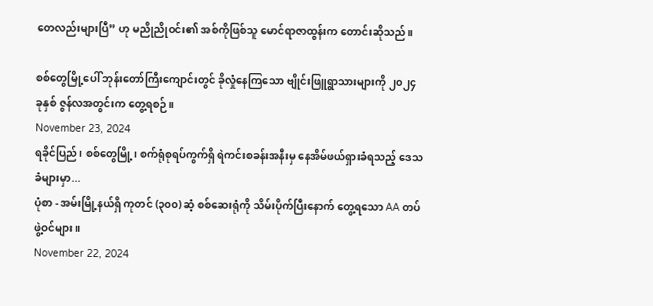တေလည်းများပြီ” ဟု မညိုညိုဝင်း၏ အစ်ကိုဖြစ်သူ မောင်ရာဇာထွန်းက တောင်းဆိုသည်။

စစ်တွေမြို့ပေါ် ဘုန်းတော်ကြီးကျောင်းတွင် ခိုလှုံနေကြသော ဗျိုင်းဖြူရွာသားများကို ၂၀၂၄ ခုနှစ် ဇွန်လအတွင်းက တွေ့ရစဉ်။
November 23, 2024
ရခိုင်ပြည်၊ စစ်တွေမြို့၊ စက်ရုံစုရပ်ကွက်ရှိ ရဲကင်းစခန်းအနီးမှ နေအိမ်ဖယ်ရှားခံရသည့် ဒေသခံများမှာ...
ပုံစာ - အမ်းမြို့နယ်ရှိ ကုတင် (၃၀၀) ဆံ့ စစ်ဆေးရုံကို သိမ်းပိုက်ပြီးနောက် တွေ့ရသော AA တပ်ဖွဲ့ဝင်များ။
November 22, 2024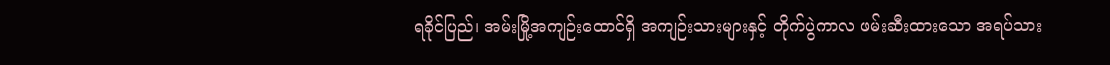ရခိုင်ပြည်၊ အမ်းမြို့အကျဉ်းထောင်ရှိ အကျဉ်းသားများနှင့် တိုက်ပွဲကာလ ဖမ်းဆီးထားသော အရပ်သား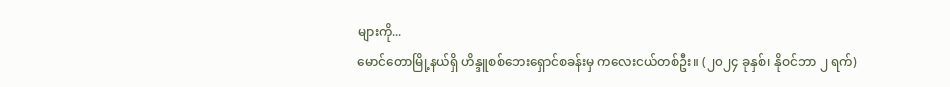များကို...
မောင်တောမြို့နယ်ရှိ ဟိန္ဒူစစ်ဘေးရှောင်စခန်းမှ ကလေးငယ်တစ်ဦး။ (၂၀၂၄ ခုနှစ်၊ နိုဝင်ဘာ ၂ ရက်)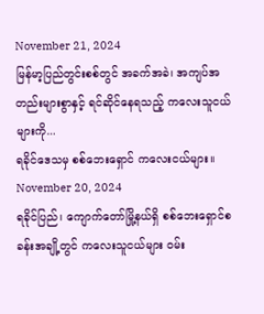November 21, 2024
မြန်မာ့ပြည်တွင်းစစ်တွင် အခက်အခဲ၊ အကျပ်အတည်းများစွာနှင့် ရင်ဆိုင်နေရသည့် ကလေးသူငယ်များကို...
ရခိုင်ဒေသမှ စစ်ဘေးရှောင် ကလေးငယ်များ။
November 20, 2024
ရခိုင်ပြည်၊ ကျောက်တော်မြို့နယ်ရှိ စစ်ဘေးရှောင်စခန်းအချို့တွင် ကလေးသူငယ်များ ဝမ်း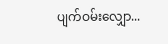ပျက်ဝမ်းလျှော...